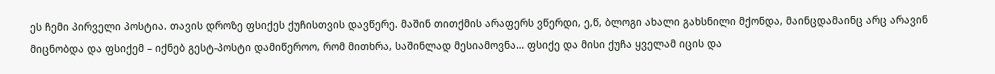ეს ჩემი პირველი პოსტია. თავის დროზე ფსიქეს ქუჩისთვის დავწერე. მაშინ თითქმის არაფერს ვწერდი, ე,წ, ბლოგი ახალი გახსნილი მქონდა, მაინცდამაინც არც არავინ მიცნობდა და ფსიქემ – იქნებ გესტ-პოსტი დამიწეროო, რომ მითხრა, საშინლად მესიამოვნა… ფსიქე და მისი ქუჩა ყველამ იცის და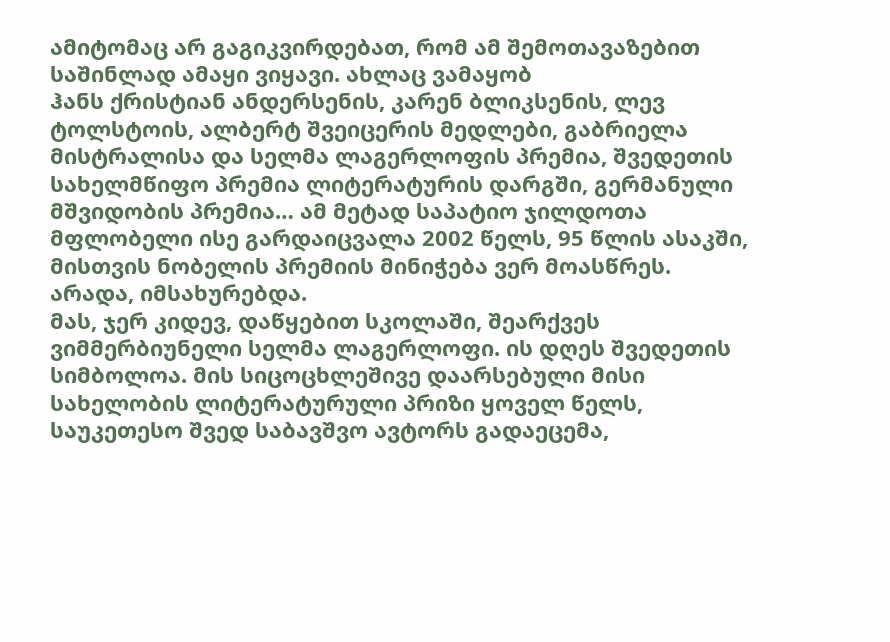ამიტომაც არ გაგიკვირდებათ, რომ ამ შემოთავაზებით საშინლად ამაყი ვიყავი. ახლაც ვამაყობ
ჰანს ქრისტიან ანდერსენის, კარენ ბლიკსენის, ლევ ტოლსტოის, ალბერტ შვეიცერის მედლები, გაბრიელა მისტრალისა და სელმა ლაგერლოფის პრემია, შვედეთის სახელმწიფო პრემია ლიტერატურის დარგში, გერმანული მშვიდობის პრემია… ამ მეტად საპატიო ჯილდოთა მფლობელი ისე გარდაიცვალა 2002 წელს, 95 წლის ასაკში, მისთვის ნობელის პრემიის მინიჭება ვერ მოასწრეს. არადა, იმსახურებდა.
მას, ჯერ კიდევ, დაწყებით სკოლაში, შეარქვეს ვიმმერბიუნელი სელმა ლაგერლოფი. ის დღეს შვედეთის სიმბოლოა. მის სიცოცხლეშივე დაარსებული მისი სახელობის ლიტერატურული პრიზი ყოველ წელს, საუკეთესო შვედ საბავშვო ავტორს გადაეცემა,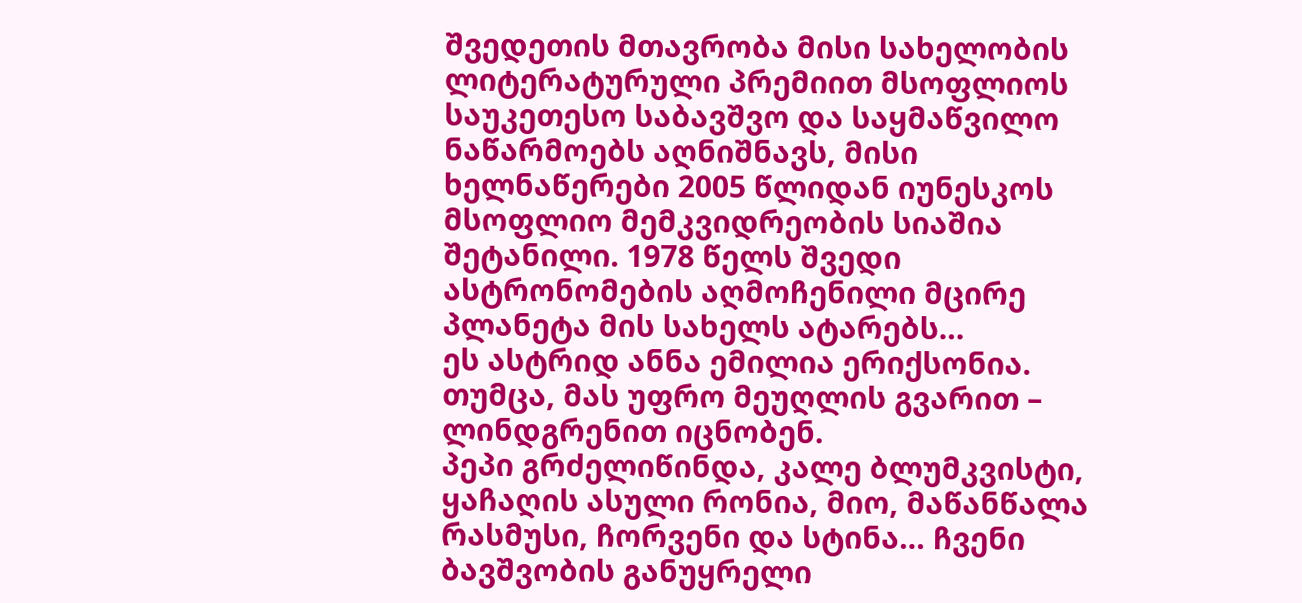შვედეთის მთავრობა მისი სახელობის ლიტერატურული პრემიით მსოფლიოს საუკეთესო საბავშვო და საყმაწვილო ნაწარმოებს აღნიშნავს, მისი ხელნაწერები 2005 წლიდან იუნესკოს მსოფლიო მემკვიდრეობის სიაშია შეტანილი. 1978 წელს შვედი ასტრონომების აღმოჩენილი მცირე პლანეტა მის სახელს ატარებს…
ეს ასტრიდ ანნა ემილია ერიქსონია. თუმცა, მას უფრო მეუღლის გვარით – ლინდგრენით იცნობენ.
პეპი გრძელიწინდა, კალე ბლუმკვისტი, ყაჩაღის ასული რონია, მიო, მაწანწალა რასმუსი, ჩორვენი და სტინა… ჩვენი ბავშვობის განუყრელი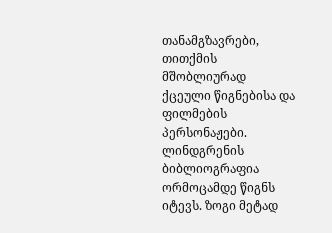თანამგზავრები, თითქმის მშობლიურად ქცეული წიგნებისა და ფილმების პერსონაჟები. ლინდგრენის ბიბლიოგრაფია ორმოცამდე წიგნს იტევს. ზოგი მეტად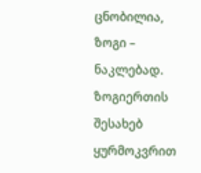ცნობილია, ზოგი – ნაკლებად. ზოგიერთის შესახებ ყურმოკვრით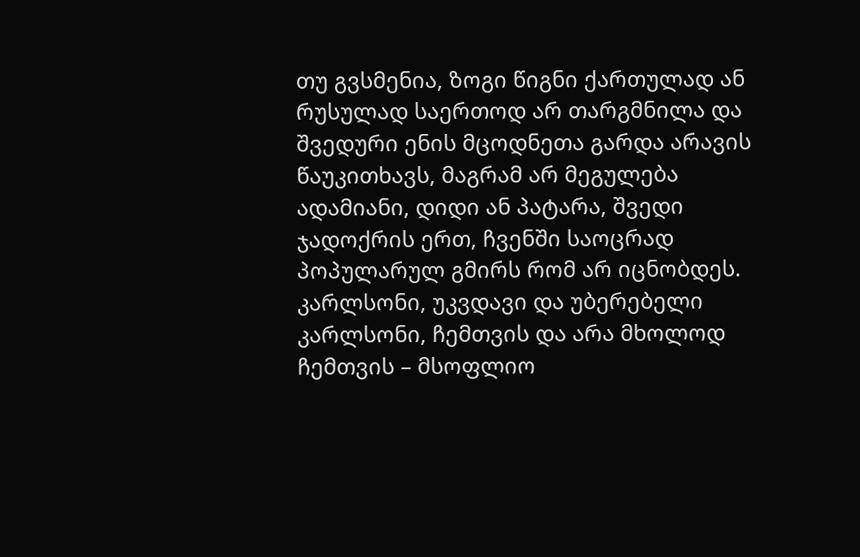თუ გვსმენია, ზოგი წიგნი ქართულად ან რუსულად საერთოდ არ თარგმნილა და შვედური ენის მცოდნეთა გარდა არავის წაუკითხავს, მაგრამ არ მეგულება ადამიანი, დიდი ან პატარა, შვედი ჯადოქრის ერთ, ჩვენში საოცრად პოპულარულ გმირს რომ არ იცნობდეს.
კარლსონი, უკვდავი და უბერებელი კარლსონი, ჩემთვის და არა მხოლოდ ჩემთვის – მსოფლიო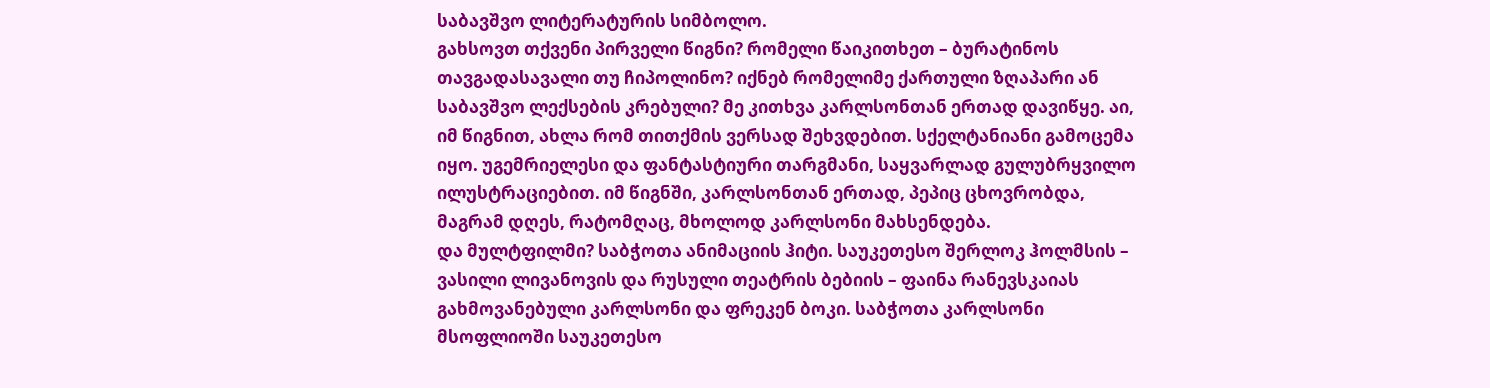საბავშვო ლიტერატურის სიმბოლო.
გახსოვთ თქვენი პირველი წიგნი? რომელი წაიკითხეთ – ბურატინოს თავგადასავალი თუ ჩიპოლინო? იქნებ რომელიმე ქართული ზღაპარი ან საბავშვო ლექსების კრებული? მე კითხვა კარლსონთან ერთად დავიწყე. აი, იმ წიგნით, ახლა რომ თითქმის ვერსად შეხვდებით. სქელტანიანი გამოცემა იყო. უგემრიელესი და ფანტასტიური თარგმანი, საყვარლად გულუბრყვილო ილუსტრაციებით. იმ წიგნში, კარლსონთან ერთად, პეპიც ცხოვრობდა, მაგრამ დღეს, რატომღაც, მხოლოდ კარლსონი მახსენდება.
და მულტფილმი? საბჭოთა ანიმაციის ჰიტი. საუკეთესო შერლოკ ჰოლმსის – ვასილი ლივანოვის და რუსული თეატრის ბებიის – ფაინა რანევსკაიას გახმოვანებული კარლსონი და ფრეკენ ბოკი. საბჭოთა კარლსონი მსოფლიოში საუკეთესო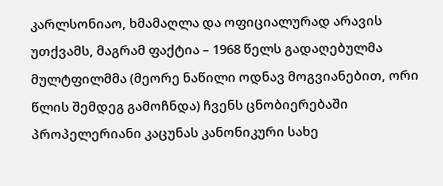კარლსონიაო, ხმამაღლა და ოფიციალურად არავის უთქვამს, მაგრამ ფაქტია – 1968 წელს გადაღებულმა მულტფილმმა (მეორე ნაწილი ოდნავ მოგვიანებით, ორი წლის შემდეგ გამოჩნდა) ჩვენს ცნობიერებაში პროპელერიანი კაცუნას კანონიკური სახე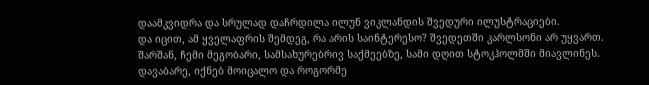დაამკვიდრა და სრულად დაჩრდილა ილუნ ვიკლანდის შვედური ილუსტრაციები.
და იცით, ამ ყველაფრის შემდეგ, რა არის საინტერესო? შვედეთში კარლსონი არ უყვართ.
შარშან, ჩემი მეგობარი, სამსახურებრივ საქმეებზე, სამი დღით სტოკჰოლმში მიავლინეს. დავაბარე, იქნებ მოიცალო და როგორმე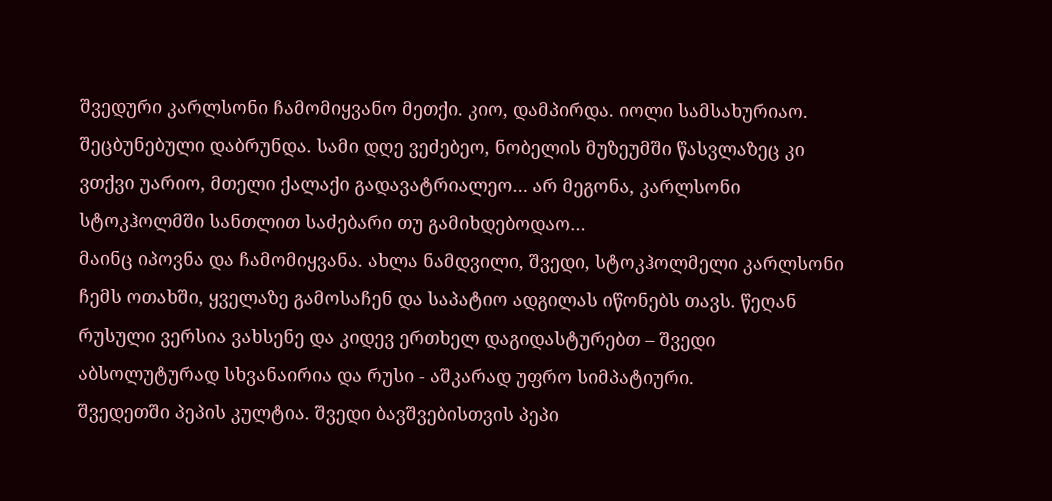შვედური კარლსონი ჩამომიყვანო მეთქი. კიო, დამპირდა. იოლი სამსახურიაო. შეცბუნებული დაბრუნდა. სამი დღე ვეძებეო, ნობელის მუზეუმში წასვლაზეც კი ვთქვი უარიო, მთელი ქალაქი გადავატრიალეო… არ მეგონა, კარლსონი სტოკჰოლმში სანთლით საძებარი თუ გამიხდებოდაო…
მაინც იპოვნა და ჩამომიყვანა. ახლა ნამდვილი, შვედი, სტოკჰოლმელი კარლსონი ჩემს ოთახში, ყველაზე გამოსაჩენ და საპატიო ადგილას იწონებს თავს. წეღან რუსული ვერსია ვახსენე და კიდევ ერთხელ დაგიდასტურებთ – შვედი აბსოლუტურად სხვანაირია და რუსი - აშკარად უფრო სიმპატიური.
შვედეთში პეპის კულტია. შვედი ბავშვებისთვის პეპი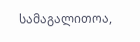სამაგალითოა,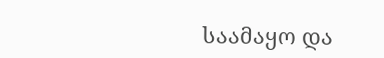საამაყო და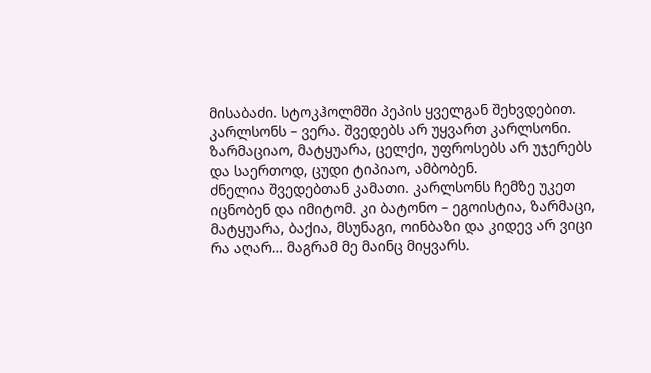მისაბაძი. სტოკჰოლმში პეპის ყველგან შეხვდებით. კარლსონს – ვერა. შვედებს არ უყვართ კარლსონი. ზარმაციაო, მატყუარა, ცელქი, უფროსებს არ უჯერებს და საერთოდ, ცუდი ტიპიაო, ამბობენ.
ძნელია შვედებთან კამათი. კარლსონს ჩემზე უკეთ იცნობენ და იმიტომ. კი ბატონო – ეგოისტია, ზარმაცი, მატყუარა, ბაქია, მსუნაგი, ოინბაზი და კიდევ არ ვიცი რა აღარ… მაგრამ მე მაინც მიყვარს.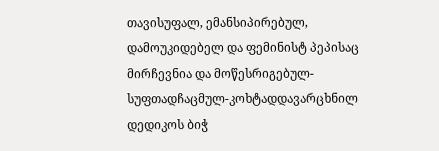თავისუფალ, ემანსიპირებულ, დამოუკიდებელ და ფემინისტ პეპისაც მირჩევნია და მოწესრიგებულ-სუფთადჩაცმულ-კოხტადდავარცხნილ დედიკოს ბიჭ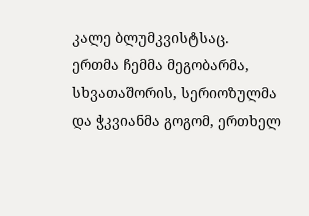კალე ბლუმკვისტსაც.
ერთმა ჩემმა მეგობარმა, სხვათაშორის, სერიოზულმა და ჭკვიანმა გოგომ, ერთხელ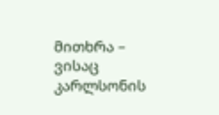მითხრა – ვისაც კარლსონის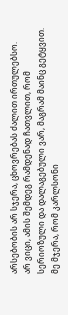არსებობის არ სჯერა, ცხოვრებას ძალით ირთულებსო.
არ ვიცი, ამის შემდეგ რამდენად ჩათვლით, რომ სერიოზული და დალაგებული ვარ, მაგრამ მაინც გეტყვით. მე მჯერა, რომ კარლსონი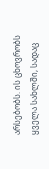არსებობს. ის ცხოვრობს ყველა სახლში, სადაც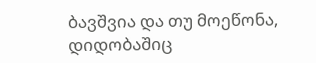ბავშვია და თუ მოეწონა, დიდობაშიც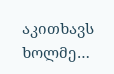აკითხავს ხოლმე…